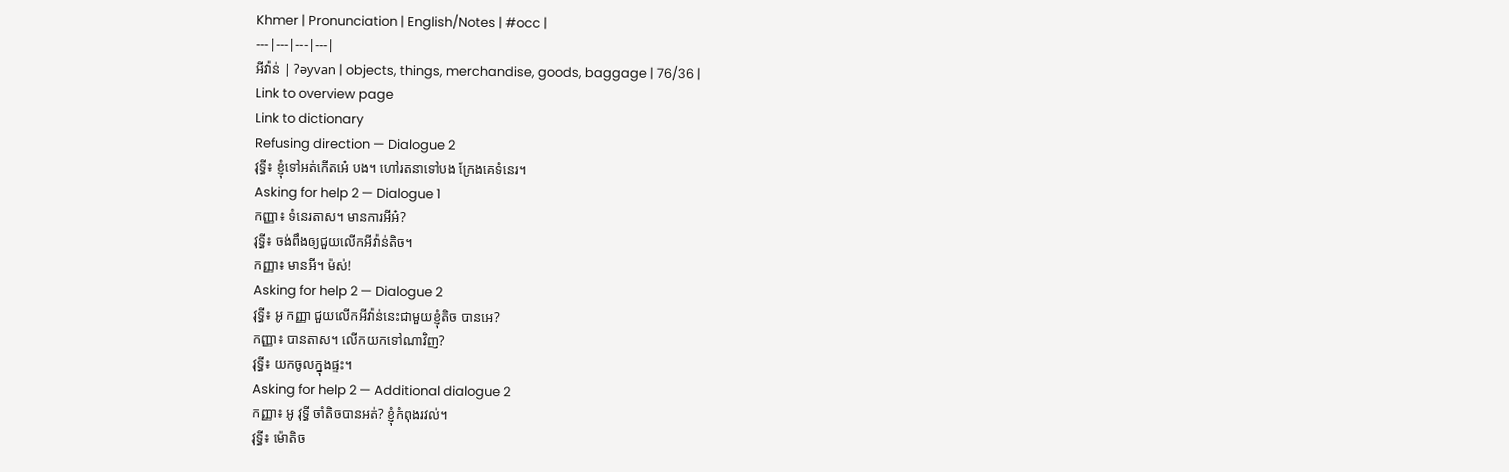Khmer | Pronunciation | English/Notes | #occ |
---|---|---|---|
អីវ៉ាន់ | ʔəyvan | objects, things, merchandise, goods, baggage | 76/36 |
Link to overview page
Link to dictionary
Refusing direction — Dialogue 2
វុទ្ធី៖ ខ្ញុំទៅអត់កើតអេ៎ បង។ ហៅរតនាទៅបង ក្រែងគេទំនេរ។
Asking for help 2 — Dialogue 1
កញ្ញា៖ ទំនេរតាស។ មានការអីអ៎?
វុទ្ធី៖ ចង់ពឹងឲ្យជួយលើកអីវ៉ាន់តិច។
កញ្ញា៖ មានអី។ ម៉ស់!
Asking for help 2 — Dialogue 2
វុទ្ធី៖ អូ កញ្ញា ជួយលើកអីវ៉ាន់នេះជាមួយខ្ញុំតិច បានអេ?
កញ្ញា៖ បានតាស។ លើកយកទៅណាវិញ?
វុទ្ធី៖ យកចូលក្នុងផ្ទះ។
Asking for help 2 — Additional dialogue 2
កញ្ញា៖ អូ វុទ្ធី ចាំតិចបានអត់? ខ្ញុំកំពុងរវល់។
វុទ្ធី៖ ម៉ោតិច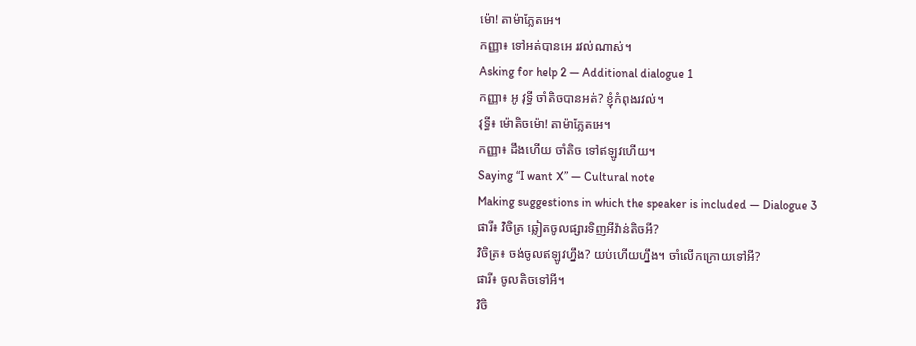ម៉ោ! តាម៉ាភ្លែតអេ។
កញ្ញា៖ ទៅអត់បានអេ រវល់ណាស់។
Asking for help 2 — Additional dialogue 1
កញ្ញា៖ អូ វុទ្ធី ចាំតិចបានអត់? ខ្ញុំកំពុងរវល់។
វុទ្ធី៖ ម៉ោតិចម៉ោ! តាម៉ាភ្លែតអេ។
កញ្ញា៖ ដឹងហើយ ចាំតិច ទៅឥឡូវហើយ។
Saying “I want X” — Cultural note
Making suggestions in which the speaker is included — Dialogue 3
ផារី៖ វិចិត្រ ឆ្លៀតចូលផ្សារទិញអីវ៉ាន់តិចអី?
វិចិត្រ៖ ចង់ចូលឥឡូវហ្នឹង? យប់ហើយហ្នឹង។ ចាំលើកក្រោយទៅអី?
ផារី៖ ចូលតិចទៅអី។
វិចិ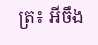ត្រ៖ អីចឹង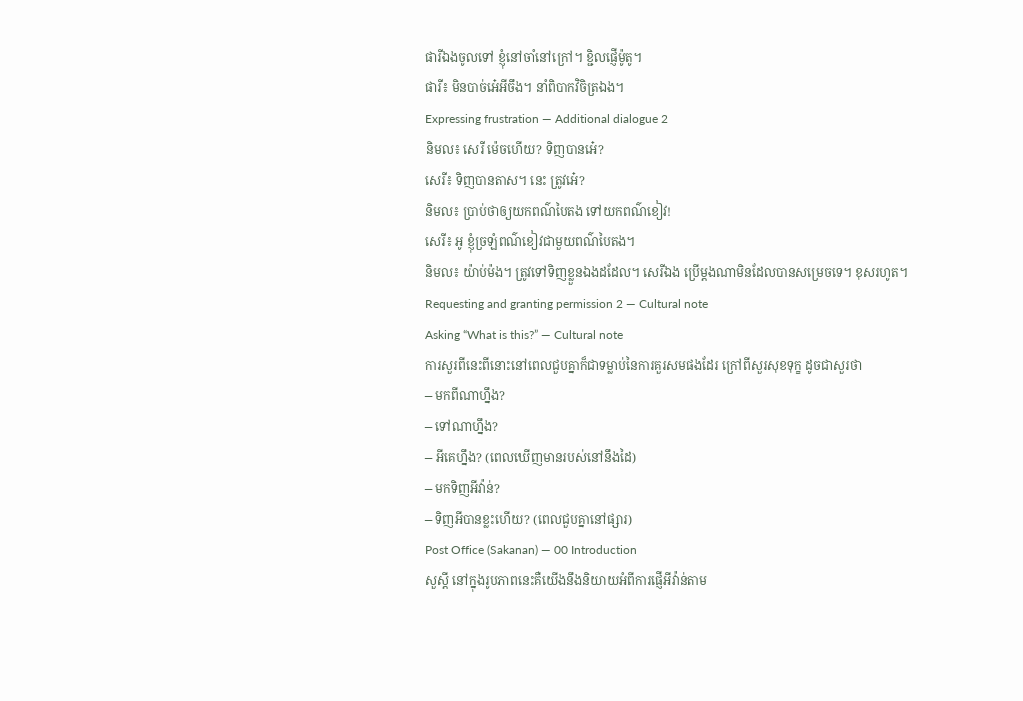ផារីឯងចូលទៅ ខ្ញុំនៅចាំនៅក្រៅ។ ខ្ជិលផ្ញើម៉ូតូ។
ផារី៖ មិនបាច់អេ៎អីចឹង។ នាំពិបាកវិចិត្រឯង។
Expressing frustration — Additional dialogue 2
និមល៖ សេរី ម៉េចហើយ? ទិញបានអេ៎?
សេរី៖ ទិញបានតាស។ នេះ ត្រូវអេ៎?
និមល៖ ប្រាប់ថាឲ្យយកពណ៌បៃតង ទៅយកពណ៌ខៀវ!
សេរី៖ អូ ខ្ញុំច្រឡំពណ៌ខៀវជាមួយពណ៌បៃតង។
និមល៖ យ៉ាប់ម៉ង។ ត្រូវទៅទិញខ្លួនឯងដដែល។ សេរីឯង ប្រើម្ដងណាមិនដែលបានសម្រេចទេ។ ខុសរហូត។
Requesting and granting permission 2 — Cultural note
Asking “What is this?” — Cultural note
ការសួរពីនេះពីនោះនៅពេលជួបគ្នាក៏ជាទម្លាប់នៃការគួរសមផងដែរ ក្រៅពីសួរសុខទុក្ខ ដូចជាសួរថា
⎯ មកពីណាហ្នឹង?
⎯ ទៅណាហ្នឹង?
⎯ អីគេហ្នឹង? (ពេលឃើញមានរបស់នៅនឹងដៃ)
⎯ មកទិញអីវ៉ាន់?
⎯ ទិញអីបានខ្លះហើយ? (ពេលជួបគ្នានៅផ្សារ)
Post Office (Sakanan) — 00 Introduction
សួស្ដី នៅក្នុងរូបភាពនេះគឺយើងនឹងនិយាយអំពីការផ្ញើអីវ៉ាន់តាម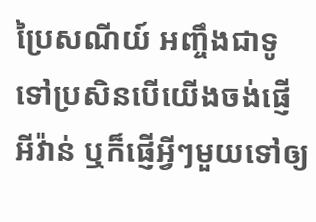ប្រៃសណីយ៍ អញ្ចឹងជាទូទៅប្រសិនបើយើងចង់ផ្ញើអីវ៉ាន់ ឬក៏ផ្ញើអ្វីៗមួយទៅឲ្យ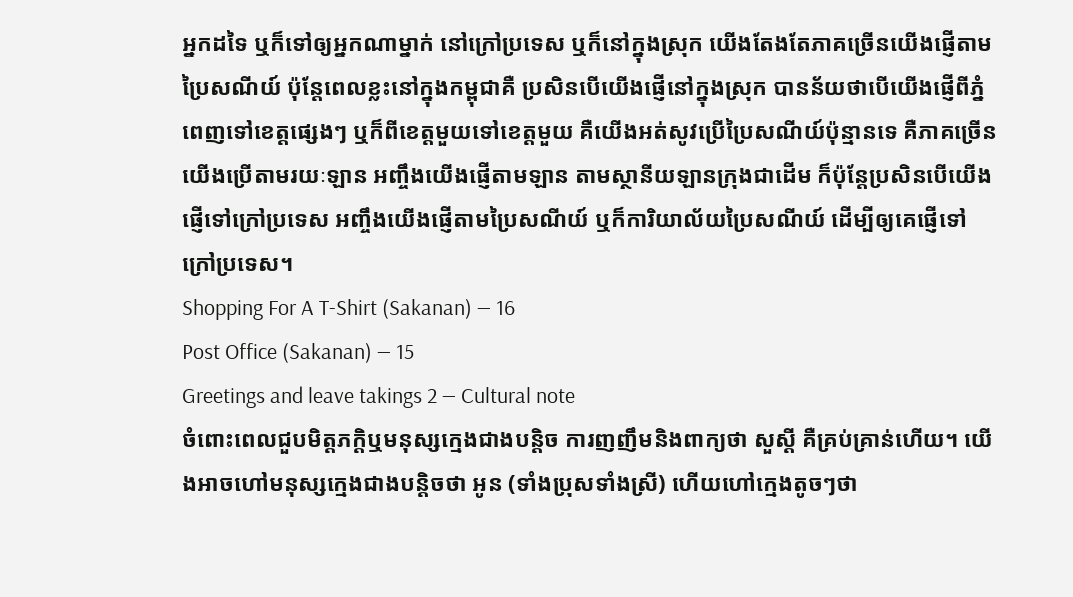អ្នកដទៃ ឬក៏ទៅឲ្យអ្នកណាម្នាក់ នៅក្រៅប្រទេស ឬក៏នៅក្នុងស្រុក យើងតែងតែភាគច្រើនយើងផ្ញើតាមប្រៃសណីយ៍ ប៉ុន្តែពេលខ្លះនៅក្នុងកម្ពុជាគឺ ប្រសិនបើយើងផ្ញើនៅក្នុងស្រុក បានន័យថាបើយើងផ្ញើពីភ្នំពេញទៅខេត្តផ្សេងៗ ឬក៏ពីខេត្តមួយទៅខេត្តមួយ គឺយើងអត់សូវប្រើប្រៃសណីយ៍ប៉ុន្មានទេ គឺភាគច្រើនយើងប្រើតាមរយៈឡាន អញ្ចឹងយើងផ្ញើតាមឡាន តាមស្ថានីយឡានក្រុងជាដើម ក៏ប៉ុន្តែប្រសិនបើយើងផ្ញើទៅក្រៅប្រទេស អញ្ចឹងយើងផ្ញើតាមប្រៃសណីយ៍ ឬក៏ការិយាល័យប្រៃសណីយ៍ ដើម្បីឲ្យគេផ្ញើទៅក្រៅប្រទេស។
Shopping For A T-Shirt (Sakanan) — 16
Post Office (Sakanan) — 15
Greetings and leave takings 2 — Cultural note
ចំពោះពេលជួបមិត្តភក្តិឬមនុស្សក្មេងជាងបន្តិច ការញញឹមនិងពាក្យថា សួស្ដី គឺគ្រប់គ្រាន់ហើយ។ យើងអាចហៅមនុស្សក្មេងជាងបន្តិចថា អូន (ទាំងប្រុសទាំងស្រី) ហើយហៅក្មេងតូចៗថា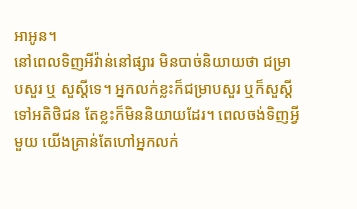អាអូន។
នៅពេលទិញអីវ៉ាន់នៅផ្សារ មិនបាច់និយាយថា ជម្រាបសួរ ឬ សួស្ដីទេ។ អ្នកលក់ខ្លះក៏ជម្រាបសួរ ឬក៏សួស្ដីទៅអតិថិជន តែខ្លះក៏មិននិយាយដែរ។ ពេលចង់ទិញអ្វីមួយ យើងគ្រាន់តែហៅអ្នកលក់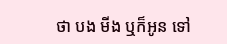ថា បង មីង ឬក៏អូន ទៅ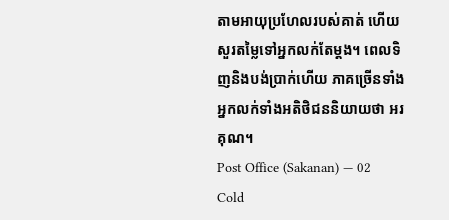តាមអាយុប្រហែលរបស់គាត់ ហើយសួរតម្លៃទៅអ្នកលក់តែម្ដង។ ពេលទិញនិងបង់ប្រាក់ហើយ ភាគច្រើនទាំងអ្នកលក់ទាំងអតិថិជននិយាយថា អរគុណ។
Post Office (Sakanan) — 02
Cold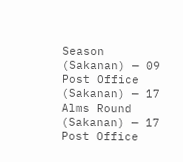Season (Sakanan) — 09
Post Office (Sakanan) — 17
Alms Round (Sakanan) — 17
Post Office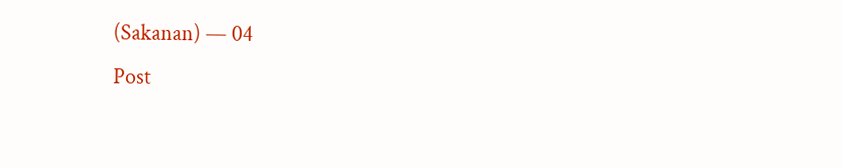(Sakanan) — 04
Post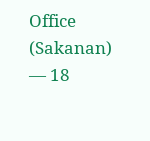Office (Sakanan) — 18